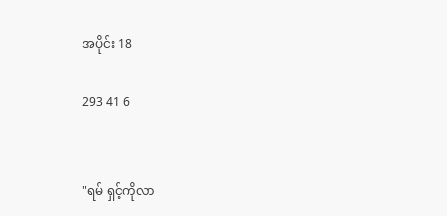အပိုင်း 18

293 41 6


"ရမ် ရှင့်ကိုလာ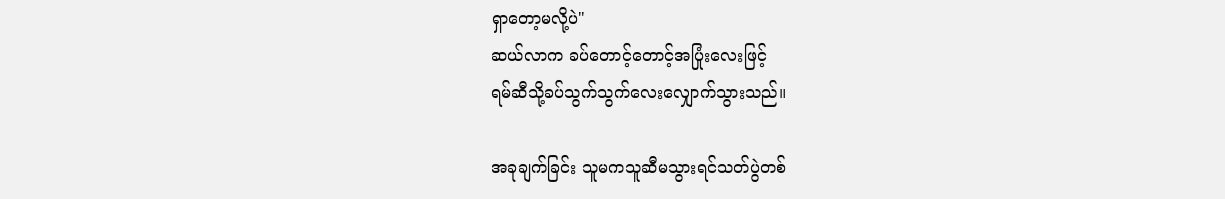ရှာတော့မလို့ပဲ"
ဆယ်လာက ခပ်တောင့်တောင့်အပြုံးလေးဖြင့်
ရမ်ဆီသို့ခပ်သွက်သွက်လေးလျှောက်သွားသည်။

အခုချက်ခြင်း သူမကသူဆီမသွားရင်သတ်ပွဲတစ်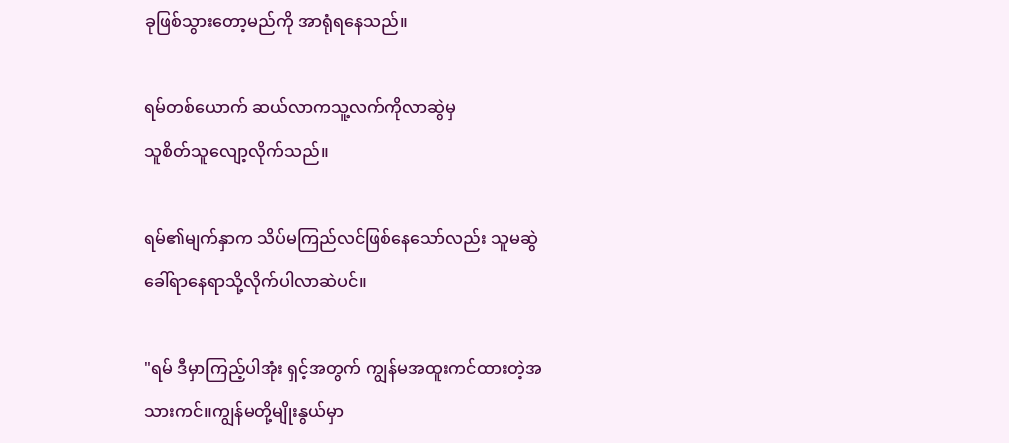ခုဖြစ်သွားတော့မည်ကို အာရုံရနေသည်။

ရမ်တစ်ယောက် ဆယ်လာကသူ့လက်ကိုလာဆွဲမှ
သူစိတ်သူလျော့လိုက်သည်။

ရမ်၏မျက်နှာက သိပ်မကြည်လင်ဖြစ်နေသော်လည်း သူမဆွဲခေါ်ရာနေရာသို့လိုက်ပါလာဆဲပင်။

"ရမ် ဒီမှာကြည့်ပါအုံး ရှင့်အတွက် ကျွန်မအထူးကင်ထားတဲ့အသားကင်။ကျွန်မတို့မျိုးနွယ်မှာ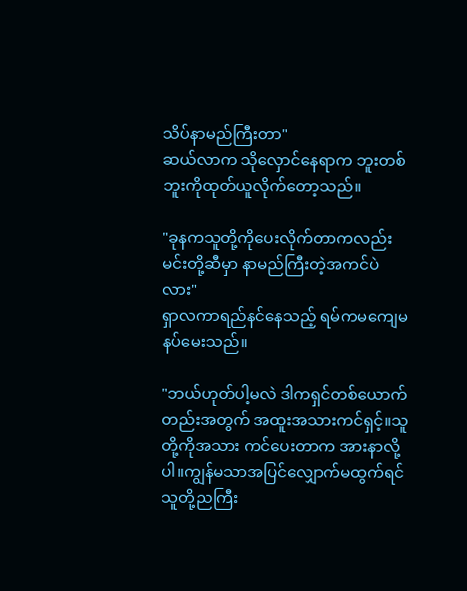သိပ်နာမည်ကြီးတာ"
ဆယ်လာက သိုလှောင်နေရာက ဘူးတစ်ဘူးကိုထုတ်ယူလိုက်တော့သည်။

"ခုနကသူတို့ကိုပေးလိုက်တာကလည်း မင်းတို့ဆီမှာ နာမည်ကြီးတဲ့အကင်ပဲလား"
ရှာလကာရည်နင်နေသည့် ရမ်ကမကျေမနပ်မေးသည်။

"ဘယ်ဟုတ်ပါ့မလဲ ဒါကရှင်တစ်ယောက်တည်းအတွက် အထူးအသားကင်ရှင့်။သူတို့ကိုအသား ကင်ပေးတာက အားနာလို့ပါ။ကျွန်မသာအပြင်လျှောက်မထွက်ရင် သူတို့ညကြီး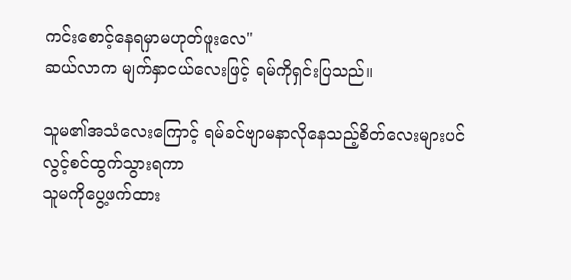ကင်းစောင့်နေရမှာမဟုတ်ဖူးလေ"
ဆယ်လာက မျက်နှာငယ်လေးဖြင့် ရမ်ကိုရှင်းပြသည်။

သူမ၏အသံလေးကြောင့် ရမ်ခင်ဗျာမနာလိုနေသည့်စိတ်လေးများပင် လွင့်စင်ထွက်သွားရကာ
သူမကိုပွေ့ဖက်ထား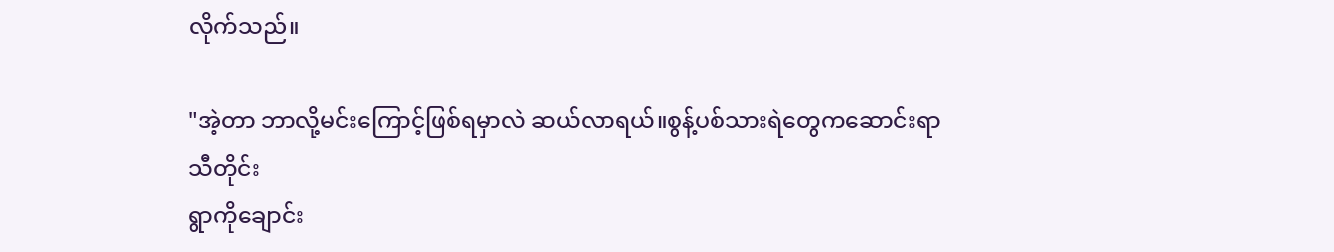လိုက်သည်။

"အဲ့တာ ဘာလို့မင်းကြောင့်ဖြစ်ရမှာလဲ ဆယ်လာရယ်။စွန့်ပစ်သားရဲတွေကဆောင်းရာသီတိုင်း
ရွာကိုချောင်း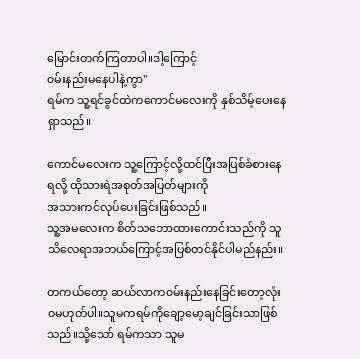မြောင်းတက်ကြတာပါ။ဒါ့ကြောင့်
၀မ်းနည်းမနေပါနဲ့ကွာ"
ရမ်က သူ့ရင်ခွင်ထဲကကောင်မလေးကို နှစ်သိမ့်ပေးနေရှာသည်။

ကောင်မလေးက သူ့ကြောင့်လို့ထင်ပြီးအပြစ်ခံစားနေရလို့ ထိုသားရဲအစုတ်အပြတ်များကို
အသားကင်လုပ်ပေးခြင်းဖြစ်သည်။
သူ့အမလေးက စိတ်သဘောထားကောင်းသည်ကို သူသိလေရာအဘယ်ကြောင့်အပြစ်တင်နိုင်ပါမည်နည်း။

တကယ်တော့ ဆယ်လာက၀မ်းနည်းနေခြင်းတော့လုံး၀မဟုတ်ပါ။သူမကရမ်ကိုချော့မော့ချင်ခြင်းသာဖြစ်သည်။သို့သော် ရမ်ကသာ သူမ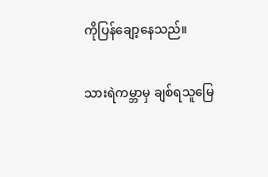ကိုပြန်ချော့နေသည်။

သားရဲကမ္ဘာမှ ချစ်ရသူမြေ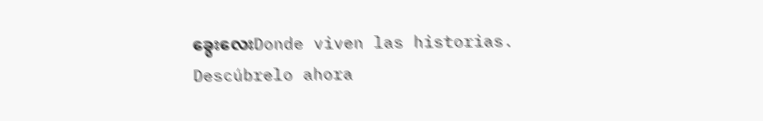ခွေးလေးDonde viven las historias. Descúbrelo ahora